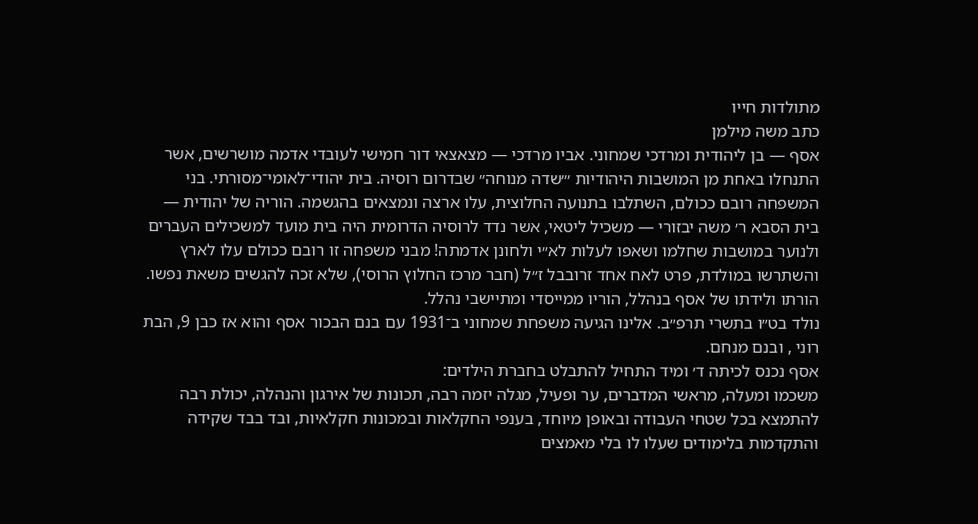מתולדות חייו
כתב משה מילמן
אסף — בן ליהודית ומרדכי שמחוני. אביו מרדכי — מצאצאי דור חמישי לעובדי אדמה מושרשים, אשר התנחלו באחת מן המושבות היהודיות ׳״שדה מנוחה״ שבדרום רוסיה. בית יהודי־לאומי־מסורתי. בני המשפחה רובם ככולם, השתלבו בתנועה החלוצית, עלו ארצה ונמצאים בהגשמה. הוריה של יהודית — בית הסבא ר׳ משה יבזורי — משכיל ליטאי, אשר נדד לרוסיה הדרומית היה בית מועד למשכילים העברים ולנוער במושבות שחלמו ושאפו לעלות לא״י ולחונן אדמתה! מבני משפחה זו רובם ככולם עלו לארץ והשתרשו במולדת, פרט לאח אחד זרובבל ז״ל (חבר מרכז החלוץ הרוסי), שלא זכה להגשים משאת נפשו.
הורתו ולידתו של אסף בנהלל, הוריו ממייסדי ומתיישבי נהלל.
נולד בט״ו בתשרי תרפ״ב. אלינו הגיעה משפחת שמחוני ב־1931 עם בנם הבכור אסף והוא אז כבן 9, הבת רוני , ובנם מנחם.
אסף נכנס לכיתה ד׳ ומיד התחיל להתבלט בחברת הילדים:
משכמו ומעלה, מראשי המדברים, ער ופעיל, מגלה יזמה רבה, תכונות של אירגון והנהלה, יכולת רבה להתמצא בכל שטחי העבודה ובאופן מיוחד, בענפי החקלאות ובמכונות חקלאיות, ובד בבד שקידה והתקדמות בלימודים שעלו לו בלי מאמצים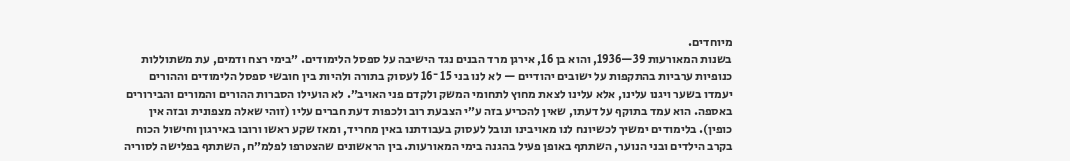מיוחדים.
בשנות המאורעות 39—1936, והוא בן 16, אירגן מרד הבנים נגד הישיבה על ספסל הלימודים. ״בימי רצח ודמים, עת משתוללות כנופיות ערביות בהתקפות על ישובים יהודיים — לא לנו בני 15 ־16 לעסוק בתורה ולהיות בין חובשי ספסל הלימודים וההורים יעמדו בשער ויגנו עלינו, אלא עלינו לצאת מחוץ לתחומי המשק ולקדם פני האויב״. לא הועילו הסברות ההורים והמורים והבירורים באספה. הוא עמד בתוקף על דעתו, שאין להכריע בזה ע״י הצבעת רוב ולכפות דעת חברים עליו (זוהי שאלה מצפונית ובזה אין כופין). בלימודים ימשיך לכשיונח לנו מאויבינו ונובל לעסוק בעבודתנו באין מחריד, ומאז שקע ראשו ורובו באירגון וחישול הכוח בקרב הילדים ובני הנוער, השתתף באופן פעיל בהגנה בימי המאורעות. בין הראשונים שהצטרפו לפלמ״ח, השתתף בפלישה לסוריה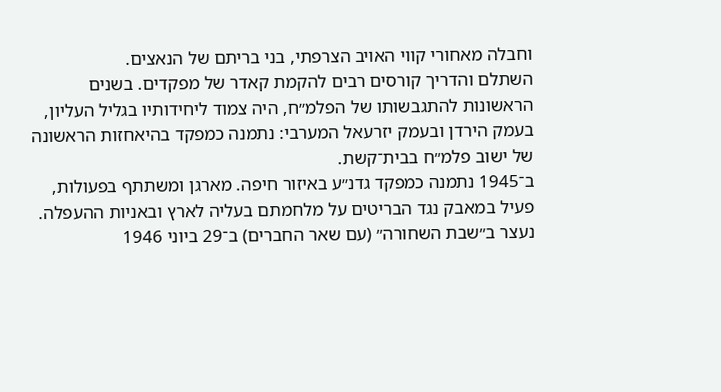וחבלה מאחורי קווי האויב הצרפתי, בני בריתם של הנאצים.
השתלם והדריך קורסים רבים להקמת קאדר של מפקדים. בשנים הראשונות להתגבשותו של הפלמ״ח, היה צמוד ליחידותיו בגליל העליון, בעמק הירדן ובעמק יזרעאל המערבי: נתמנה כמפקד בהיאחזות הראשונה של ישוב פלמ״ח בבית־קשת.
ב־1945 נתמנה כמפקד גדנ״ע באיזור חיפה. מארגן ומשתתף בפעולות, פעיל במאבק נגד הבריטים על מלחמתם בעליה לארץ ובאניות ההעפלה. נעצר ב״שבת השחורה״ (עם שאר החברים) ב־29 ביוני 1946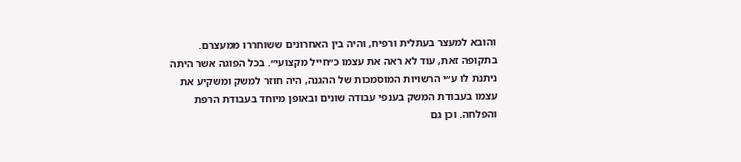והובא למעצר בעתלית ורפיח, והיה בין האחרונים ששוחררו ממעצרם.
בתקופה זאת, עוד לא ראה את עצמו כ״חייל מקצועי״. בכל הפוגה אשר היתה ניתנת לו ע״י הרשויות המוסמכות של ההגנה, היה חוזר למשק ומשקיע את עצמו בעבודת המשק בענפי עבודה שונים ובאופן מיוחד בעבודת הרפת והפלחה. וכן גם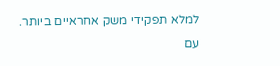למלא תפקידי משק אחראיים ביותר.
עם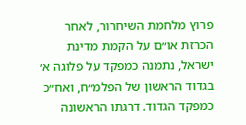פרוץ מלחמת השיחרור, לאחר הכרזת או״ם על הקמת מדינת ישראל, נתמנה כמפקד על פלוגה א׳ בגדוד הראשון של הפלמ״ח, ואח״כ כמפקד הגדוד. דרגתו הראשונה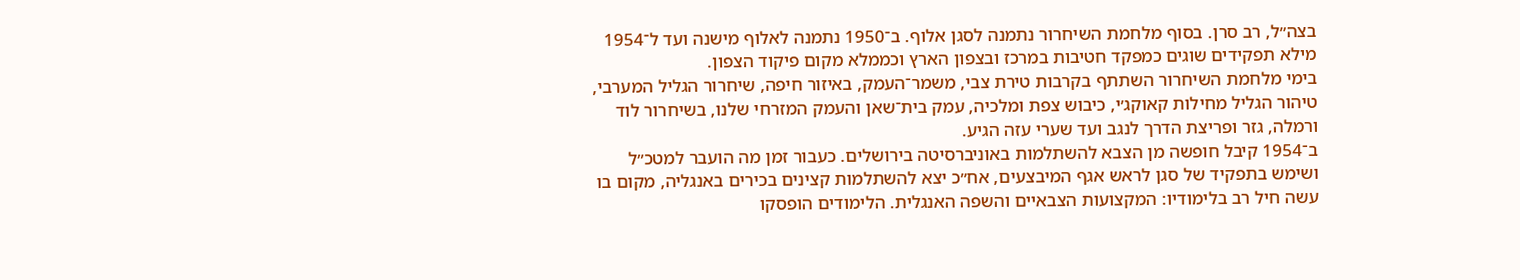בצה״ל, רב סרן. בסוף מלחמת השיחרור נתמנה לסגן אלוף. ב־1950 נתמנה לאלוף מישנה ועד ל־1954 מילא תפקידים שוגים כמפקד חטיבות במרכז ובצפון הארץ וכממלא מקום פיקוד הצפון.
בימי מלחמת השיחרור השתתף בקרבות טירת צבי, משמר־העמק, באיזור חיפה, שיחרור הגליל המערבי, טיהור הגליל מחילות קאוקג׳י, כיבוש צפת ומלכיה, עמק בית־שאן והעמק המזרחי שלנו, בשיחרור לוד ורמלה, גזר ופריצת הדרך לנגב ועד שערי עזה הגיע.
ב־1954 קיבל חופשה מן הצבא להשתלמות באוניברסיטה בירושלים. כעבור זמן מה הועבר למטכ״ל ושימש בתפקיד של סגן לראש אגף המיבצעים, אח״כ יצא להשתלמות קצינים בכירים באנגליה, מקום בו עשה חיל רב בלימודיו: המקצועות הצבאיים והשפה האנגלית. הלימודים הופסקו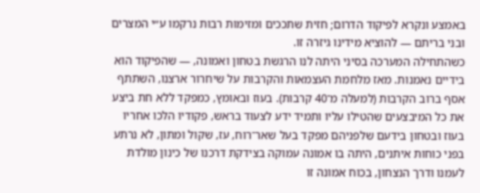באמצע ונקרא לפיקוד הדרום; חזית שתככים ומזימות רבות נרקמו ע״י המצרים ובני בריתם — להוציא מידינו גיזרה זו.
כשהתחילה המערכה בסיני היתה לנו הרגשת בטחון ואמונה, — שהפיקוד הוא בידיים נאמנות. מאז מלחמת העצמאות והקרבות על שיחרור ארצנו, השתתף אסף ברוב הקרבות (למעלה מ־40 קרבות). בעוז ובאומץ, כמפקד ללא חת ביצע את כל המיבצעים שהטילו עליו ותמיד ידע לצעוד בראש, פקודיו הלכו אחריו בעוז ובטחון בידעם שלפניהם מפקד בעל שאר־רוח, עז, שקול ומתון, לא נרתע בפני כוחות איתנים, היתה בו אמונה עמוקה בצידקת דרכנו של כינון מולדת לעמנו ודרך הנצחון, בכוח אמונה זו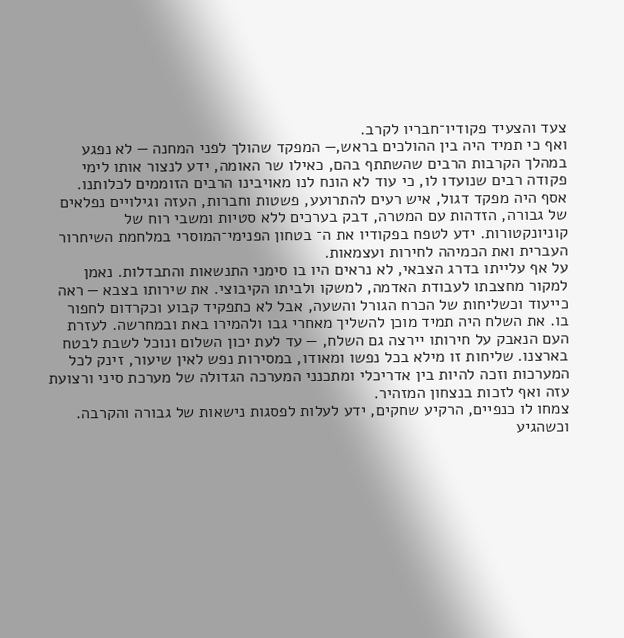צעד והצעיד פקודיו־חבריו לקרב.
ואף כי תמיד היה בין ההולכים בראש,— המפקד שהולך לפני המחנה — לא נפגע במהלך הקרבות הרבים שהשתתף בהם, כאילו שר האומה, ידע לנצור אותו לימי פקודה רבים שנועדו לו, כי עוד לא הונח לנו מאויבינו הרבים הזוממים לכלותנו.
אסף היה מפקד דגול, איש רעים להתרועע, פשטות וחברות, העזה וגילויים נפלאים של גבורה, הזדהות עם המטרה, דבק בערכים ללא סטיות ומשבי רוח של קוניונקטורות. ידע לטפח בפקודיו את ה־ בטחון הפנימי־המוסרי במלחמת השיחרור העברית ואת הכמיהה לחירות ועצמאות.
על אף עלייתו בדרג הצבאי, לא נראים היו בו סימני התנשאות והתבדלות. נאמן למקור מחצבתו לעבודת האדמה, למשקו ולביתו הקיבוצי. את שירותו בצבא — ראה כייעוד וכשליחות של הכרח הגורל והשעה, אבל לא כתפקיד קבוע וכקרדום לחפור בו. את השלח היה תמיד מוכן להשליך מאחרי גבו ולהמירו באת ובמחרשה. לעזרת העם הנאבק על חירותו יירצה גם השלח, — עד לעת יכון השלום ונוכל לשבת לבטח בארצנו. שליחות זו מילא בכל נפשו ומאודו, במסירות נפש לאין שיעור, זינק לכל המערכות וזכה להיות בין אדריכלי ומתכנני המערכה הגדולה של מערכת סיני ורצועת עזה ואף לזכות בנצחון המזהיר.
צמחו לו כנפיים, הרקיע שחקים, ידע לעלות לפסגות נישאות של גבורה והקרבה. וכשהגיע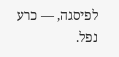לפיסגה, — כרע נפל.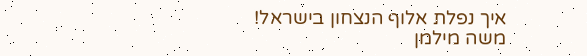איך נפלת אלוף הנצחון בישראל!
משה מילמן